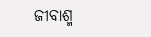ଜୀବାଶ୍ମ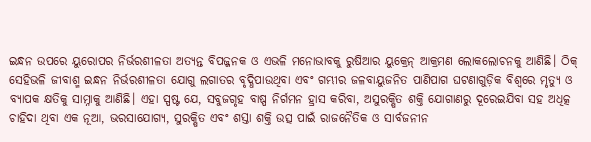ଇନ୍ଧନ ଉପରେ ୟୁରୋପର ନିର୍ଭରଶୀଳତା ଅତ୍ୟନ୍ତ ବିପଜ୍ଜନକ ଓ ଏଭଳି ମନୋଭାବକୁ ରୁଷିଆର ୟୁକ୍ରେନ୍ ଆକ୍ରମଣ ଲୋକଲୋଚନକୁ ଆଣିଛି। ଠିକ୍ ସେହିଭଳି ଜୀବାଶ୍ମ ଇନ୍ଧନ ନିର୍ଭରଶୀଳତା ଯୋଗୁ ଲଗାତର ବୃଦ୍ଧିପାଉଥିବା ଏବଂ ଗମ୍ଭୀର ଜଳବାୟୁଜନିତ ପାଣିପାଗ ଘଟଣାଗୁଡ଼ିକ ବିଶ୍ୱରେ ମୃତ୍ୟୁ ଓ ବ୍ୟାପକ କ୍ଷତିକୁ ସାମ୍ନାକୁ ଆଣିଛି। ଏହା ସ୍ପଷ୍ଟ ଯେ, ସବୁଜଗୃହ ବାଷ୍ପ ନିର୍ଗମନ ହ୍ରାସ କରିବା, ଅସୁରକ୍ଷିତ ଶକ୍ତି ଯୋଗାଣରୁ ଦୂରେଇଯିବା ସହ ଅଧିତ୍କ ଚାହିଦା ଥିବା ଏକ ନୂଆ, ଭରସାଯୋଗ୍ୟ, ସୁରକ୍ଷିତ ଏବଂ ଶସ୍ତା ଶକ୍ତି ଉତ୍ସ ପାଇଁ ରାଜନୈତିକ ଓ ସାର୍ବଜନୀନ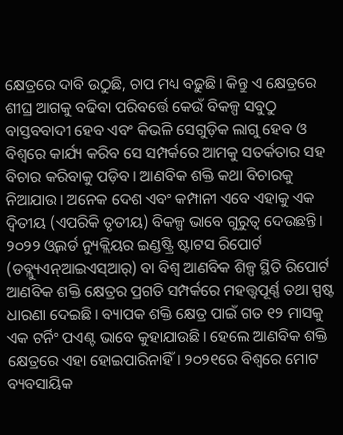କ୍ଷେତ୍ରରେ ଦାବି ଉଠୁଛି, ଚାପ ମଧ୍ୟ ବଢ଼ୁଛି। କିନ୍ତୁ ଏ କ୍ଷେତ୍ରରେ ଶୀଘ୍ର ଆଗକୁ ବଢିବା ପରିବର୍ତ୍ତେ କେଉଁ ବିକଳ୍ପ ସବୁଠୁ ବାସ୍ତବବାଦୀ ହେବ ଏବଂ କିଭଳି ସେଗୁଡ଼ିକ ଲାଗୁ ହେବ ଓ ବିଶ୍ୱରେ କାର୍ଯ୍ୟ କରିବ ସେ ସମ୍ପର୍କରେ ଆମକୁ ସତର୍କତାର ସହ ବିଚାର କରିବାକୁ ପଡ଼ିବ। ଆଣବିକ ଶକ୍ତି କଥା ବିଚାରକୁ ନିଆଯାଉ। ଅନେକ ଦେଶ ଏବଂ କମ୍ପାନୀ ଏବେ ଏହାକୁ ଏକ ଦ୍ୱିତୀୟ (ଏପରିକି ତୃତୀୟ) ବିକଳ୍ପ ଭାବେ ଗୁରୁତ୍ୱ ଦେଉଛନ୍ତି। ୨୦୨୨ ଓ୍ବଲର୍ଡ ନ୍ୟୁକ୍ଲିୟର ଇଣ୍ଡଷ୍ଟ୍ରି ଷ୍ଟାଟସ ରିପୋର୍ଟ (ଡବ୍ଲ୍ୟୁଏନ୍ଆଇଏସ୍ଆର୍) ବା ବିଶ୍ୱ ଆଣବିକ ଶିଳ୍ପ ସ୍ଥିତି ରିପୋର୍ଟ ଆଣବିକ ଶକ୍ତି କ୍ଷେତ୍ରର ପ୍ରଗତି ସମ୍ପର୍କରେ ମହତ୍ତ୍ୱପୂର୍ଣ୍ଣ ତଥା ସ୍ପଷ୍ଟ ଧାରଣା ଦେଇଛି। ବ୍ୟାପକ ଶକ୍ତି କ୍ଷେତ୍ର ପାଇଁ ଗତ ୧୨ ମାସକୁ ଏକ ଟର୍ନିଂ ପଏଣ୍ଟ ଭାବେ କୁହାଯାଉଛି। ହେଲେ ଆଣବିକ ଶକ୍ତି କ୍ଷେତ୍ରରେ ଏହା ହୋଇପାରିନାହିଁ। ୨୦୨୧ରେ ବିଶ୍ୱରେ ମୋଟ ବ୍ୟବସାୟିକ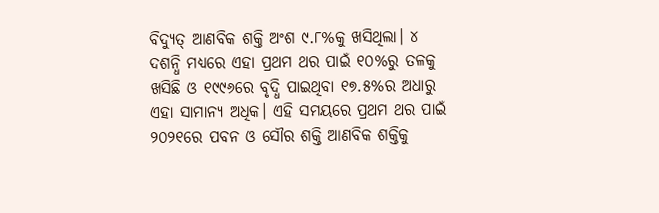ବିଦ୍ୟୁତ୍ ଆଣବିକ ଶକ୍ତି ଅଂଶ ୯.୮%କୁ ଖସିଥିଲା। ୪ ଦଶନ୍ଧି ମଧ୍ୟରେ ଏହା ପ୍ରଥମ ଥର ପାଇଁ ୧୦%ରୁ ତଳକୁ ଖସିଛି ଓ ୧୯୯୬ରେ ବୃଦ୍ଧି ପାଇଥିବା ୧୭.୫%ର ଅଧାରୁ ଏହା ସାମାନ୍ୟ ଅଧିକ। ଏହି ସମୟରେ ପ୍ରଥମ ଥର ପାଇଁ ୨୦୨୧ରେ ପବନ ଓ ସୌର ଶକ୍ତି ଆଣବିକ ଶକ୍ତିକୁ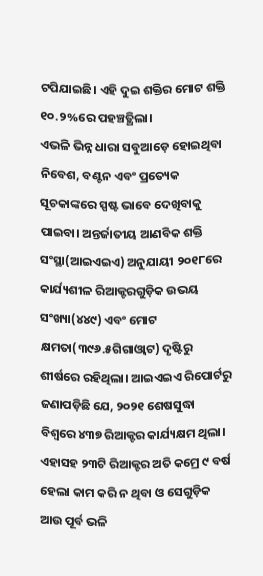ଟପିଯାଇଛି। ଏହି ଦୁଇ ଶକ୍ତିର ମୋଟ ଶକ୍ତି ୧୦.୨%ରେ ପହଞ୍ଚତ୍ଥିଲା।
ଏଭଳି ଭିନ୍ନ ଧାରା ସବୁଆଡ଼େ ହୋଇଥିବା ନିବେଶ, ବଣ୍ଟନ ଏବଂ ପ୍ରତ୍ୟେକ ସୂଚକାଙ୍କରେ ସ୍ପଷ୍ଟ ଭାବେ ଦେଖିବାକୁ ପାଇବା। ଅନ୍ତର୍ଜାତୀୟ ଆଣବିକ ଶକ୍ତି ସଂସ୍ଥା(ଆଇଏଇଏ) ଅନୁଯାୟୀ ୨୦୧୮ରେ କାର୍ଯ୍ୟଶୀଳ ରିଆକ୍ଟରଗୁଡ଼ିକ ଉଭୟ ସଂଖ୍ୟା(୪୪୯) ଏବଂ ମୋଟ କ୍ଷମତା(୩୯୬.୫ଗିଗାଓ୍ବାଟ) ଦୃଷ୍ଟିରୁ ଶୀର୍ଷରେ ରହିଥିଲା। ଆଇଏଇଏ ରିପୋର୍ଟରୁ ଜଣାପଡ଼ିଛି ଯେ, ୨୦୨୧ ଶେଷସୁଦ୍ଧା ବିଶ୍ୱରେ ୪୩୭ ରିଆକ୍ଟର କାର୍ଯ୍ୟକ୍ଷମ ଥିଲା। ଏହାସହ ୨୩ଟି ରିଆକ୍ଟର ଅତି କମ୍ରେ ୯ ବର୍ଷ ହେଲା କାମ କରି ନ ଥିବା ଓ ସେଗୁଡ଼ିକ ଆଉ ପୂର୍ବ ଭଳି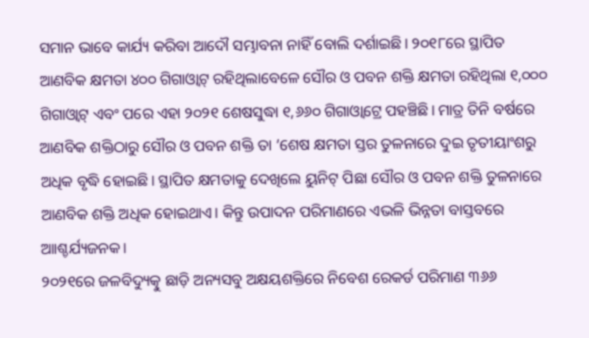ସମାନ ଭାବେ କାର୍ଯ୍ୟ କରିବା ଆଦୌ ସମ୍ଭାବନା ନାହିଁ ବୋଲି ଦର୍ଶାଇଛି। ୨୦୧୮ରେ ସ୍ଥାପିତ ଆଣବିକ କ୍ଷମତା ୪୦୦ ଗିଗାଓ୍ବାଟ୍ ରହିଥିଲାବେଳେ ସୌର ଓ ପବନ ଶକ୍ତି କ୍ଷମତା ରହିଥିଲା ୧,୦୦୦ ଗିଗାଓ୍ବାଟ୍ ଏବଂ ପରେ ଏହା ୨୦୨୧ ଶେଷସୁଦ୍ଧା ୧,୬୬୦ ଗିଗାଓ୍ବାଟ୍ରେ ପହଞ୍ଚିଛି। ମାତ୍ର ତିନି ବର୍ଷରେ ଆଣବିକ ଶକ୍ତିଠାରୁ ସୌର ଓ ପବନ ଶକ୍ତି ତା ’ଶେଷ କ୍ଷମତା ସ୍ତର ତୁଳନାରେ ଦୁଇ ତୃତୀୟାଂଶରୁ ଅଧିକ ବୃଦ୍ଧି ହୋଇଛି। ସ୍ଥାପିତ କ୍ଷମତାକୁ ଦେଖିଲେ ୟୁନିଟ୍ ପିଛା ସୌର ଓ ପବନ ଶକ୍ତି ତୁଳନାରେ ଆଣବିକ ଶକ୍ତି ଅଧିକ ହୋଇଥାଏ। କିନ୍ତୁ ଉପାଦନ ପରିମାଣରେ ଏଭଳି ଭିନ୍ନତା ବାସ୍ତବରେ ଆାଶ୍ଚର୍ଯ୍ୟଜନକ।
୨୦୨୧ରେ ଜଳବିଦ୍ୟୁତ୍କୁ ଛାଡ଼ି ଅନ୍ୟସବୁ ଅକ୍ଷୟଶକ୍ତିରେ ନିବେଶ ରେକର୍ଡ ପରିମାଣ ୩୬୬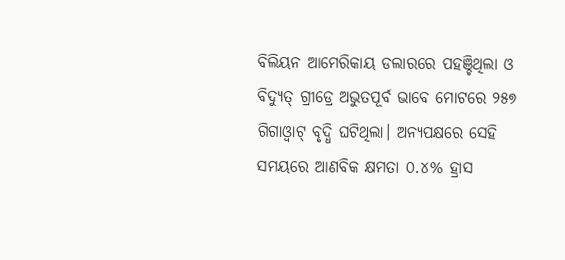ବିଲିୟନ ଆମେରିକାୟ ଡଲାରରେ ପହଞ୍ଚିଥିଲା ଓ ବିଦ୍ୟୁତ୍ ଗ୍ରୀଡ୍ରେ ଅଭୁତପୂର୍ବ ଭାବେ ମୋଟରେ ୨୫୭ ଗିଗାଓ୍ବାଟ୍ ବୃଦ୍ଧି ଘଟିଥିଲା। ଅନ୍ୟପକ୍ଷରେ ସେହି ସମୟରେ ଆଣବିକ କ୍ଷମତା ୦.୪% ହ୍ରାସ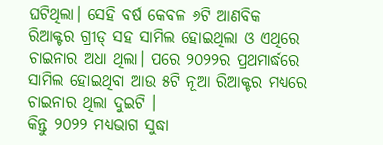ଘଟିଥିଲା। ସେହି ବର୍ଷ କେବଳ ୬ଟି ଆଣବିକ ରିଆକ୍ଟର ଗ୍ରୀଡ୍ ସହ ସାମିଲ ହୋଇଥିଲା ଓ ଏଥିରେ ଚାଇନାର ଅଧା ଥିଲା। ପରେ ୨୦୨୨ର ପ୍ରଥମାର୍ଦ୍ଧରେ ସାମିଲ ହୋଇଥିବା ଆଉ ୫ଟି ନୂଆ ରିଆକ୍ଟର ମଧ୍ୟରେ ଚାଇନାର ଥିଲା ଦୁଇଟି ।
କିନ୍ତୁ ୨୦୨୨ ମଧ୍ୟଭାଗ ସୁଦ୍ଧା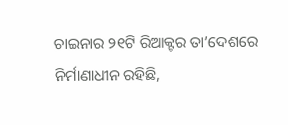ଚାଇନାର ୨୧ଟି ରିଆକ୍ଟର ତା’ଦେଶରେ ନିର୍ମାଣାଧୀନ ରହିଛି,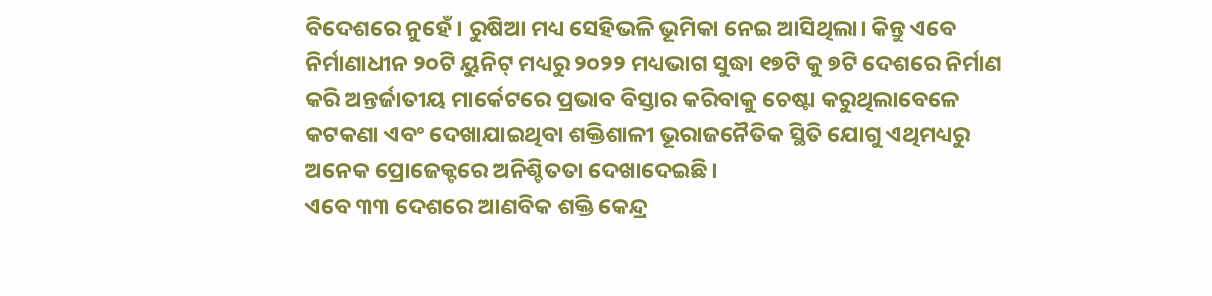ବିଦେଶରେ ନୁହେଁ। ରୁଷିଆ ମଧ୍ୟ ସେହିଭଳି ଭୂମିକା ନେଇ ଆସିଥିଲା। କିନ୍ତୁ ଏବେ ନିର୍ମାଣାଧୀନ ୨୦ଟି ୟୁନିଟ୍ ମଧ୍ୟରୁ ୨୦୨୨ ମଧ୍ୟଭାଗ ସୁଦ୍ଧା ୧୭ଟି କୁ ୭ଟି ଦେଶରେ ନିର୍ମାଣ କରି ଅନ୍ତର୍ଜାତୀୟ ମାର୍କେଟରେ ପ୍ରଭାବ ବିସ୍ତାର କରିବାକୁ ଚେଷ୍ଟା କରୁଥିଲାବେଳେ କଟକଣା ଏବଂ ଦେଖାଯାଇଥିବା ଶକ୍ତିଶାଳୀ ଭୂରାଜନୈତିକ ସ୍ଥିତି ଯୋଗୁ ଏଥିମଧ୍ୟରୁ ଅନେକ ପ୍ରୋଜେକ୍ଟରେ ଅନିଶ୍ଚିତତା ଦେଖାଦେଇଛି।
ଏବେ ୩୩ ଦେଶରେ ଆଣବିକ ଶକ୍ତି କେନ୍ଦ୍ର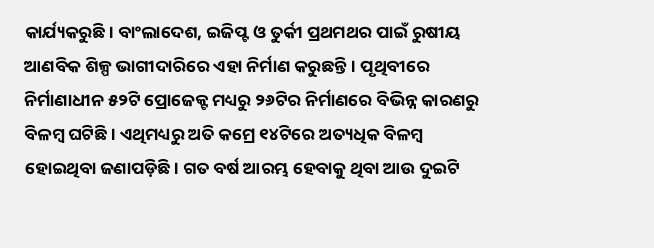କାର୍ଯ୍ୟକରୁଛି। ବାଂଲାଦେଶ, ଇଜିପ୍ଟ ଓ ତୁର୍କୀ ପ୍ରଥମଥର ପାଇଁ ରୁଷୀୟ ଆଣବିକ ଶିଳ୍ପ ଭାଗୀଦାରିରେ ଏହା ନିର୍ମାଣ କରୁଛନ୍ତି। ପୃଥିବୀରେ ନିର୍ମାଣାଧୀନ ୫୨ଟି ପ୍ରୋଜେକ୍ଟ ମଧ୍ୟରୁ ୨୬ଟିର ନିର୍ମାଣରେ ବିଭିନ୍ନ କାରଣରୁ ବିଳମ୍ବ ଘଟିଛି। ଏଥିମଧ୍ୟରୁ ଅତି କମ୍ରେ ୧୪ଟିରେ ଅତ୍ୟଧିକ ବିଳମ୍ବ ହୋଇଥିବା ଜଣାପଡ଼ିଛି। ଗତ ବର୍ଷ ଆରମ୍ଭ ହେବାକୁ ଥିବା ଆଉ ଦୁଇଟି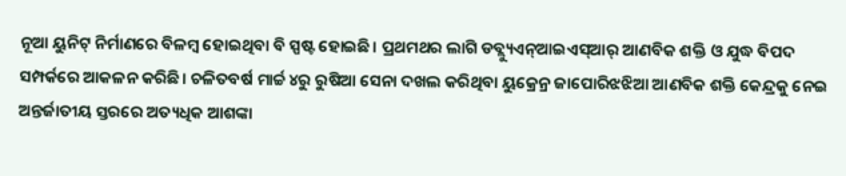ନୂଆ ୟୁନିଟ୍ ନିର୍ମାଣରେ ବିଳମ୍ବ ହୋଇଥିବା ବି ସ୍ପଷ୍ଟ ହୋଇଛି। ପ୍ରଥମଥର ଲାଗି ଡବ୍ଲ୍ୟୁଏନ୍ଆଇଏସ୍ଆର୍ ଆଣବିକ ଶକ୍ତି ଓ ଯୁଦ୍ଧ ବିପଦ ସମ୍ପର୍କରେ ଆକଳନ କରିଛି। ଚଳିତବର୍ଷ ମାର୍ଚ୍ଚ ୪ରୁ ରୁଷିଆ ସେନା ଦଖଲ କରିଥିବା ୟୁକ୍ରେନ୍ର ଜାପୋରିଝଝିଆ ଆଣବିକ ଶକ୍ତି କେନ୍ଦ୍ରକୁ ନେଇ ଅନ୍ତର୍ଜାତୀୟ ସ୍ତରରେ ଅତ୍ୟଧିକ ଆଶଙ୍କା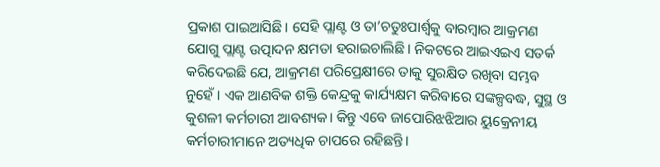ପ୍ରକାଶ ପାଇଆସିଛି। ସେହି ପ୍ଲାଣ୍ଟ ଓ ତା’ଚତୁଃପାର୍ଶ୍ୱକୁ ବାରମ୍ବାର ଆକ୍ରମଣ ଯୋଗୁ ପ୍ଲାଣ୍ଟ ଉତ୍ପାଦନ କ୍ଷମତା ହରାଇଚାଲିଛି। ନିକଟରେ ଆଇଏଇଏ ସତର୍କ କରିଦେଇଛି ଯେ, ଆକ୍ରମଣ ପରିପ୍ରେକ୍ଷୀରେ ତାକୁ ସୁରକ୍ଷିତ ରଖିବା ସମ୍ଭବ ନୁହେଁ। ଏକ ଆଣବିକ ଶକ୍ତି କେନ୍ଦ୍ରକୁ କାର୍ଯ୍ୟକ୍ଷମ କରିବାରେ ସଙ୍କଳ୍ପବଦ୍ଧ, ସୁସ୍ଥ ଓ କୁଶଳୀ କର୍ମଚାରୀ ଆବଶ୍ୟକ। କିନ୍ତୁ ଏବେ ଜାପୋରିଝଝିଆର ୟୁକ୍ରେନୀୟ କର୍ମଚାରୀମାନେ ଅତ୍ୟଧିକ ଚାପରେ ରହିଛନ୍ତି।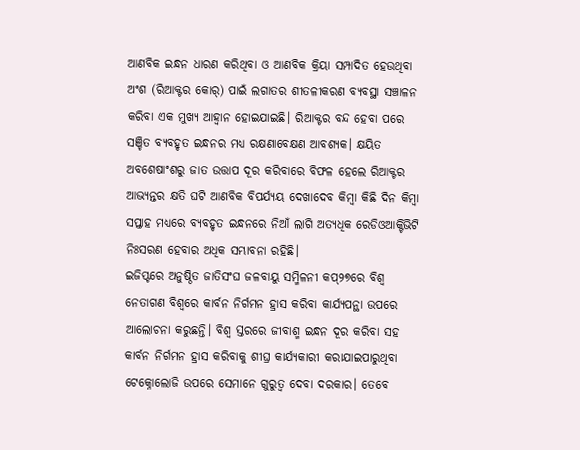ଆଣବିକ ଇନ୍ଧନ ଧାରଣ କରିଥିବା ଓ ଆଣବିକ କ୍ରିୟା ସମ୍ପାଦିତ ହେଉଥିବା ଅଂଶ (ରିଆକ୍ଟର କୋର୍) ପାଇଁ ଲଗାତର ଶୀତଳୀକରଣ ବ୍ୟବସ୍ଥା ସଞ୍ଚାଳନ କରିବା ଏକ ମୁଖ୍ୟ ଆହ୍ବାନ ହୋଇଯାଇଛି। ରିଆକ୍ଟର ବନ୍ଦ ହେବା ପରେ ସଞ୍ଚିତ ବ୍ୟବହୃତ ଇନ୍ଧନର ମଧ୍ୟ ରକ୍ଷଣାବେକ୍ଷଣ ଆବଶ୍ୟକ। କ୍ଷୟିତ ଅବଶେଷାଂଶରୁ ଜାତ ଉତ୍ତାପ ଦୂର କରିବାରେ ବିଫଳ ହେଲେ ରିଆକ୍ଟର ଆଭ୍ୟନ୍ତର କ୍ଷତି ଘଟି ଆଣବିକ ବିପର୍ଯ୍ୟୟ ଦେଖାଦେବ କିମ୍ବା କିଛି ଦିନ କିମ୍ବା ସପ୍ତାହ ମଧ୍ୟରେ ବ୍ୟବହୃତ ଇନ୍ଧନରେ ନିଆଁ ଲାଗି ଅତ୍ୟଧିକ ରେଡିଓଆକ୍ଟିଭିଟି ନିଃସରଣ ହେବାର ଅଧିକ ସମ୍ଭାବନା ରହିଛି।
ଇଜିପ୍ଟରେ ଅନୁଷ୍ଠିତ ଜାତିସଂଘ ଜଳବାୟୁ ସମ୍ମିଳନୀ କପ୍୨୭ରେ ବିଶ୍ୱ ନେତାଗଣ ବିଶ୍ୱରେ କାର୍ବନ ନିର୍ଗମନ ହ୍ରାସ କରିବା କାର୍ଯ୍ୟପନ୍ଥା ଉପରେ ଆଲୋଚନା କରୁଛନ୍ତି। ବିଶ୍ୱ ସ୍ତରରେ ଜୀବାଶ୍ମ ଇନ୍ଧନ ଦୂର କରିବା ସହ କାର୍ବନ ନିର୍ଗମନ ହ୍ରାସ କରିବାକୁ ଶୀଘ୍ର କାର୍ଯ୍ୟକାରୀ କରାଯାଇପାରୁଥିବା ଟେକ୍ନୋଲୋଜି ଉପରେ ସେମାନେ ଗୁରୁତ୍ୱ ଦେବା ଦରକାର। ତେବେ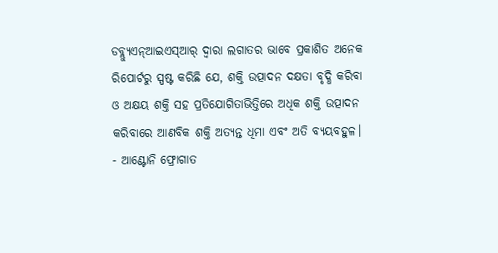ଡବ୍ଲ୍ୟୁଏନ୍ଆଇଏସ୍ଆର୍ ଦ୍ୱାରା ଲଗାତର ଭାବେ ପ୍ରକାଶିତ ଅନେକ ରିପୋର୍ଟରୁ ସ୍ପଷ୍ଟ କରିଛି ଯେ, ଶକ୍ତି ଉତ୍ପାଦନ ଦକ୍ଷତା ବୃଦ୍ଧି କରିବା ଓ ଅକ୍ଷୟ ଶକ୍ତି ସହ ପ୍ରତିଯୋଗିତାଭିତ୍ତିରେ ଅଧିକ ଶକ୍ତି ଉତ୍ପାଦନ କରିବାରେ ଆଣବିକ ଶକ୍ତି ଅତ୍ୟନ୍ତ ଧିମା ଏବଂ ଅତି ବ୍ୟୟବହୁଳ।
- ଆଣ୍ଟୋନି ଫ୍ରୋଗାତ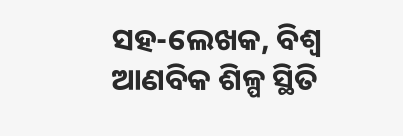ସହ-ଲେଖକ, ବିଶ୍ୱ ଆଣବିକ ଶିଳ୍ପ ସ୍ଥିତି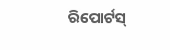ରିପୋର୍ଟସ୍